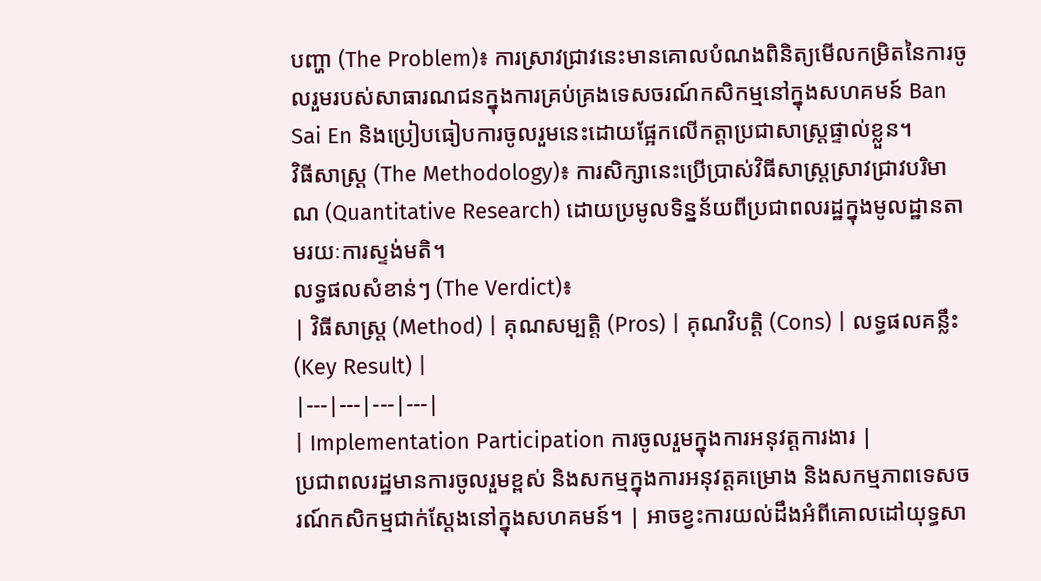បញ្ហា (The Problem)៖ ការស្រាវជ្រាវនេះមានគោលបំណងពិនិត្យមើលកម្រិតនៃការចូលរួមរបស់សាធារណជនក្នុងការគ្រប់គ្រងទេសចរណ៍កសិកម្មនៅក្នុងសហគមន៍ Ban Sai En និងប្រៀបធៀបការចូលរួមនេះដោយផ្អែកលើកត្តាប្រជាសាស្ត្រផ្ទាល់ខ្លួន។
វិធីសាស្ត្រ (The Methodology)៖ ការសិក្សានេះប្រើប្រាស់វិធីសាស្ត្រស្រាវជ្រាវបរិមាណ (Quantitative Research) ដោយប្រមូលទិន្នន័យពីប្រជាពលរដ្ឋក្នុងមូលដ្ឋានតាមរយៈការស្ទង់មតិ។
លទ្ធផលសំខាន់ៗ (The Verdict)៖
| វិធីសាស្ត្រ (Method) | គុណសម្បត្តិ (Pros) | គុណវិបត្តិ (Cons) | លទ្ធផលគន្លឹះ (Key Result) |
|---|---|---|---|
| Implementation Participation ការចូលរួមក្នុងការអនុវត្តការងារ |
ប្រជាពលរដ្ឋមានការចូលរួមខ្ពស់ និងសកម្មក្នុងការអនុវត្តគម្រោង និងសកម្មភាពទេសចរណ៍កសិកម្មជាក់ស្តែងនៅក្នុងសហគមន៍។ | អាចខ្វះការយល់ដឹងអំពីគោលដៅយុទ្ធសា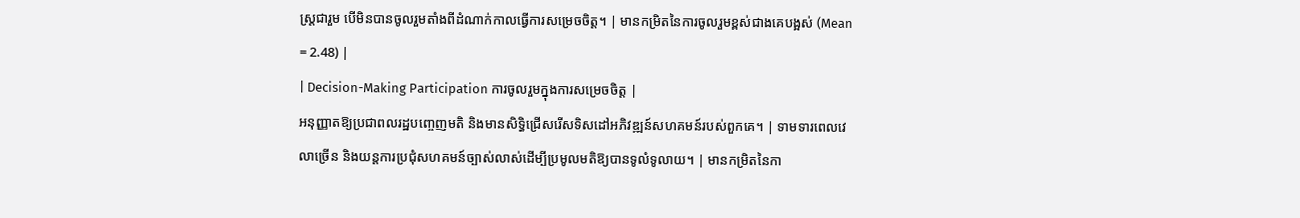ស្ត្រជារួម បើមិនបានចូលរួមតាំងពីដំណាក់កាលធ្វើការសម្រេចចិត្ត។ | មានកម្រិតនៃការចូលរួមខ្ពស់ជាងគេបង្អស់ (Mean = 2.48) |
| Decision-Making Participation ការចូលរួមក្នុងការសម្រេចចិត្ត |
អនុញ្ញាតឱ្យប្រជាពលរដ្ឋបញ្ចេញមតិ និងមានសិទ្ធិជ្រើសរើសទិសដៅអភិវឌ្ឍន៍សហគមន៍របស់ពួកគេ។ | ទាមទារពេលវេលាច្រើន និងយន្តការប្រជុំសហគមន៍ច្បាស់លាស់ដើម្បីប្រមូលមតិឱ្យបានទូលំទូលាយ។ | មានកម្រិតនៃកា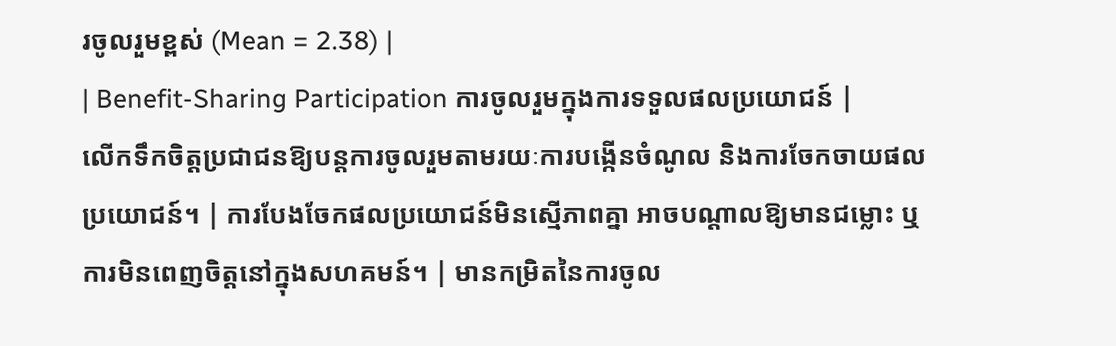រចូលរួមខ្ពស់ (Mean = 2.38) |
| Benefit-Sharing Participation ការចូលរួមក្នុងការទទួលផលប្រយោជន៍ |
លើកទឹកចិត្តប្រជាជនឱ្យបន្តការចូលរួមតាមរយៈការបង្កើនចំណូល និងការចែកចាយផលប្រយោជន៍។ | ការបែងចែកផលប្រយោជន៍មិនស្មើភាពគ្នា អាចបណ្តាលឱ្យមានជម្លោះ ឬការមិនពេញចិត្តនៅក្នុងសហគមន៍។ | មានកម្រិតនៃការចូល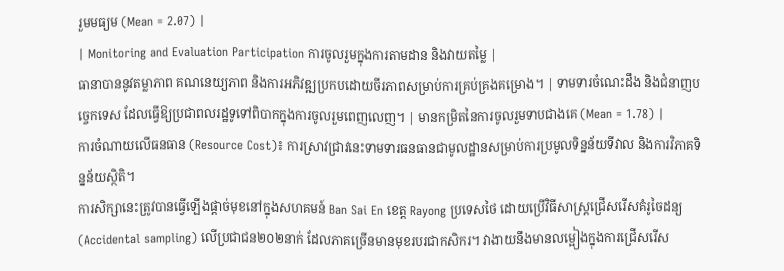រួមមធ្យម (Mean = 2.07) |
| Monitoring and Evaluation Participation ការចូលរួមក្នុងការតាមដាន និងវាយតម្លៃ |
ធានាបាននូវតម្លាភាព គណនេយ្យភាព និងការអភិវឌ្ឍប្រកបដោយចីរភាពសម្រាប់ការគ្រប់គ្រងគម្រោង។ | ទាមទារចំណេះដឹង និងជំនាញបច្ចេកទេស ដែលធ្វើឱ្យប្រជាពលរដ្ឋទូទៅពិបាកក្នុងការចូលរួមពេញលេញ។ | មានកម្រិតនៃការចូលរួមទាបជាងគេ (Mean = 1.78) |
ការចំណាយលើធនធាន (Resource Cost)៖ ការស្រាវជ្រាវនេះទាមទារធនធានជាមូលដ្ឋានសម្រាប់ការប្រមូលទិន្នន័យទីវាល និងការវិភាគទិន្នន័យស្ថិតិ។
ការសិក្សានេះត្រូវបានធ្វើឡើងផ្តាច់មុខនៅក្នុងសហគមន៍ Ban Sai En ខេត្ត Rayong ប្រទេសថៃ ដោយប្រើវិធីសាស្ត្រជ្រើសរើសគំរូចៃដន្យ (Accidental sampling) លើប្រជាជន២០២នាក់ ដែលភាគច្រើនមានមុខរបរជាកសិករ។ វាងាយនឹងមានលម្អៀងក្នុងការជ្រើសរើស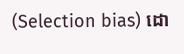(Selection bias) ដោ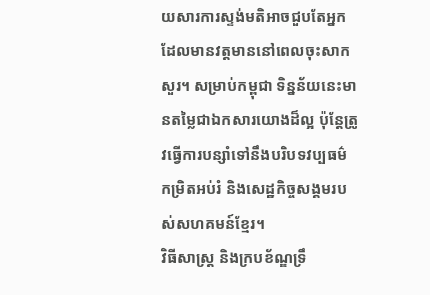យសារការស្ទង់មតិអាចជួបតែអ្នកដែលមានវត្តមាននៅពេលចុះសាកសួរ។ សម្រាប់កម្ពុជា ទិន្នន័យនេះមានតម្លៃជាឯកសារយោងដ៏ល្អ ប៉ុន្តែត្រូវធ្វើការបន្សាំទៅនឹងបរិបទវប្បធម៌ កម្រិតអប់រំ និងសេដ្ឋកិច្ចសង្គមរបស់សហគមន៍ខ្មែរ។
វិធីសាស្ត្រ និងក្របខ័ណ្ឌទ្រឹ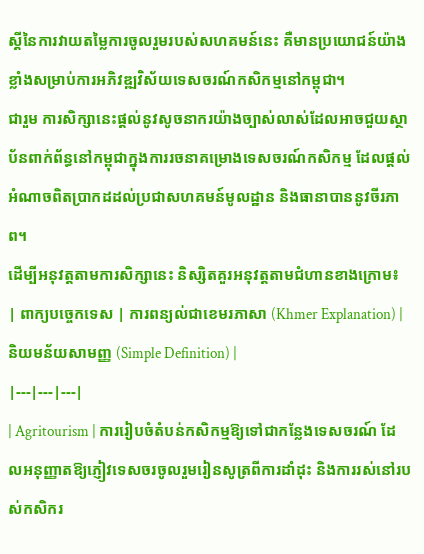ស្តីនៃការវាយតម្លៃការចូលរួមរបស់សហគមន៍នេះ គឺមានប្រយោជន៍យ៉ាងខ្លាំងសម្រាប់ការអភិវឌ្ឍវិស័យទេសចរណ៍កសិកម្មនៅកម្ពុជា។
ជារួម ការសិក្សានេះផ្តល់នូវសូចនាករយ៉ាងច្បាស់លាស់ដែលអាចជួយស្ថាប័នពាក់ព័ន្ធនៅកម្ពុជាក្នុងការរចនាគម្រោងទេសចរណ៍កសិកម្ម ដែលផ្តល់អំណាចពិតប្រាកដដល់ប្រជាសហគមន៍មូលដ្ឋាន និងធានាបាននូវចីរភាព។
ដើម្បីអនុវត្តតាមការសិក្សានេះ និស្សិតគួរអនុវត្តតាមជំហានខាងក្រោម៖
| ពាក្យបច្ចេកទេស | ការពន្យល់ជាខេមរភាសា (Khmer Explanation) | និយមន័យសាមញ្ញ (Simple Definition) |
|---|---|---|
| Agritourism | ការរៀបចំតំបន់កសិកម្មឱ្យទៅជាកន្លែងទេសចរណ៍ ដែលអនុញ្ញាតឱ្យភ្ញៀវទេសចរចូលរួមរៀនសូត្រពីការដាំដុះ និងការរស់នៅរបស់កសិករ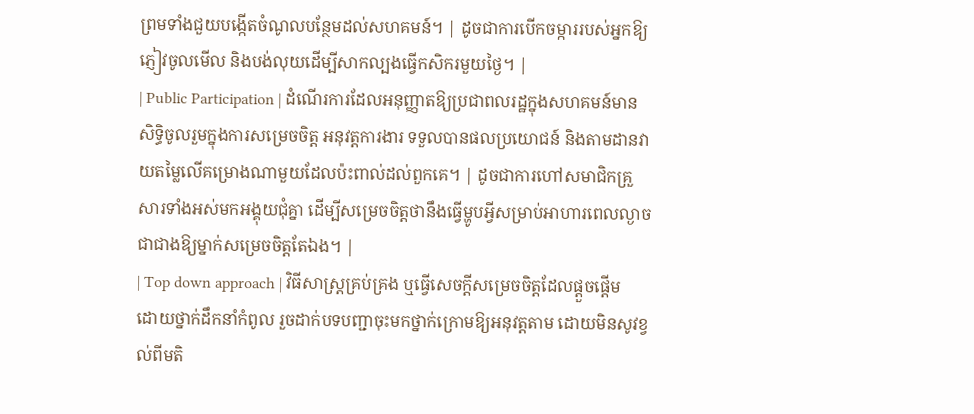ព្រមទាំងជួយបង្កើតចំណូលបន្ថែមដល់សហគមន៍។ | ដូចជាការបើកចម្ការរបស់អ្នកឱ្យភ្ញៀវចូលមើល និងបង់លុយដើម្បីសាកល្បងធ្វើកសិករមួយថ្ងៃ។ |
| Public Participation | ដំណើរការដែលអនុញ្ញាតឱ្យប្រជាពលរដ្ឋក្នុងសហគមន៍មានសិទ្ធិចូលរួមក្នុងការសម្រេចចិត្ត អនុវត្តការងារ ទទួលបានផលប្រយោជន៍ និងតាមដានវាយតម្លៃលើគម្រោងណាមួយដែលប៉ះពាល់ដល់ពួកគេ។ | ដូចជាការហៅសមាជិកគ្រួសារទាំងអស់មកអង្គុយជុំគ្នា ដើម្បីសម្រេចចិត្តថានឹងធ្វើម្ហូបអ្វីសម្រាប់អាហារពេលល្ងាច ជាជាងឱ្យម្នាក់សម្រេចចិត្តតែឯង។ |
| Top down approach | វិធីសាស្ត្រគ្រប់គ្រង ឬធ្វើសេចក្តីសម្រេចចិត្តដែលផ្ដួចផ្ដើមដោយថ្នាក់ដឹកនាំកំពូល រួចដាក់បទបញ្ជាចុះមកថ្នាក់ក្រោមឱ្យអនុវត្តតាម ដោយមិនសូវខ្វល់ពីមតិ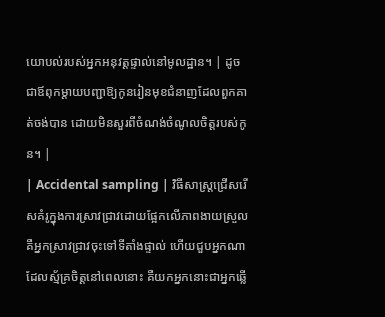យោបល់របស់អ្នកអនុវត្តផ្ទាល់នៅមូលដ្ឋាន។ | ដូចជាឪពុកម្តាយបញ្ជាឱ្យកូនរៀនមុខជំនាញដែលពួកគាត់ចង់បាន ដោយមិនសួរពីចំណង់ចំណូលចិត្តរបស់កូន។ |
| Accidental sampling | វិធីសាស្ត្រជ្រើសរើសគំរូក្នុងការស្រាវជ្រាវដោយផ្អែកលើភាពងាយស្រួល គឺអ្នកស្រាវជ្រាវចុះទៅទីតាំងផ្ទាល់ ហើយជួបអ្នកណាដែលស្ម័គ្រចិត្តនៅពេលនោះ គឺយកអ្នកនោះជាអ្នកឆ្លើ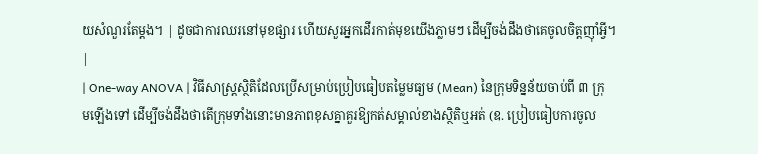យសំណួរតែម្តង។ | ដូចជាការឈរនៅមុខផ្សារ ហើយសួរអ្នកដើរកាត់មុខយើងភ្លាមៗ ដើម្បីចង់ដឹងថាគេចូលចិត្តញ៉ាំអ្វី។ |
| One-way ANOVA | វិធីសាស្ត្រស្ថិតិដែលប្រើសម្រាប់ប្រៀបធៀបតម្លៃមធ្យម (Mean) នៃក្រុមទិន្នន័យចាប់ពី ៣ ក្រុមឡើងទៅ ដើម្បីចង់ដឹងថាតើក្រុមទាំងនោះមានភាពខុសគ្នាគួរឱ្យកត់សម្គាល់ខាងស្ថិតិឬអត់ (ឧ. ប្រៀបធៀបការចូល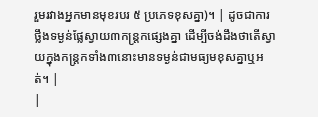រួមរវាងអ្នកមានមុខរបរ ៥ ប្រភេទខុសគ្នា)។ | ដូចជាការថ្លឹងទម្ងន់ផ្លែស្វាយ៣កន្ត្រកផ្សេងគ្នា ដើម្បីចង់ដឹងថាតើស្វាយក្នុងកន្ត្រកទាំង៣នោះមានទម្ងន់ជាមធ្យមខុសគ្នាឬអត់។ |
|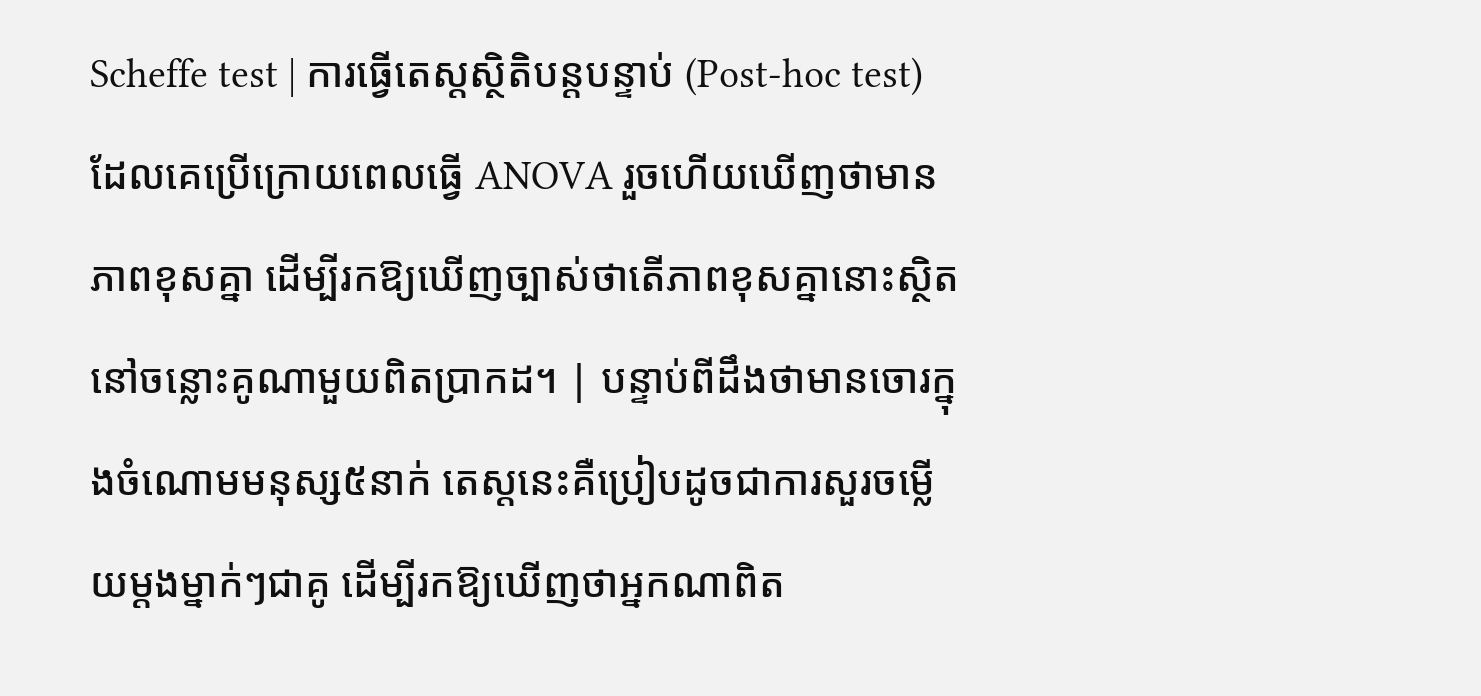Scheffe test | ការធ្វើតេស្តស្ថិតិបន្តបន្ទាប់ (Post-hoc test) ដែលគេប្រើក្រោយពេលធ្វើ ANOVA រួចហើយឃើញថាមានភាពខុសគ្នា ដើម្បីរកឱ្យឃើញច្បាស់ថាតើភាពខុសគ្នានោះស្ថិតនៅចន្លោះគូណាមួយពិតប្រាកដ។ | បន្ទាប់ពីដឹងថាមានចោរក្នុងចំណោមមនុស្ស៥នាក់ តេស្តនេះគឺប្រៀបដូចជាការសួរចម្លើយម្តងម្នាក់ៗជាគូ ដើម្បីរកឱ្យឃើញថាអ្នកណាពិត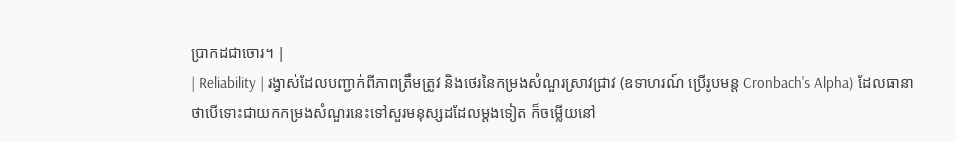ប្រាកដជាចោរ។ |
| Reliability | រង្វាស់ដែលបញ្ជាក់ពីភាពត្រឹមត្រូវ និងថេរនៃកម្រងសំណួរស្រាវជ្រាវ (ឧទាហរណ៍ ប្រើរូបមន្ត Cronbach's Alpha) ដែលធានាថាបើទោះជាយកកម្រងសំណួរនេះទៅសួរមនុស្សដដែលម្តងទៀត ក៏ចម្លើយនៅ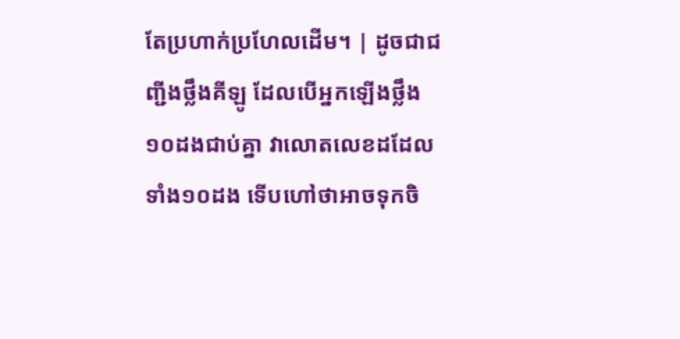តែប្រហាក់ប្រហែលដើម។ | ដូចជាជញ្ជីងថ្លឹងគីឡូ ដែលបើអ្នកឡើងថ្លឹង១០ដងជាប់គ្នា វាលោតលេខដដែលទាំង១០ដង ទើបហៅថាអាចទុកចិ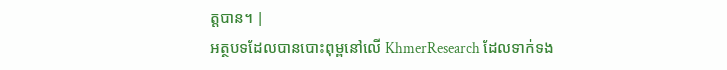ត្តបាន។ |
អត្ថបទដែលបានបោះពុម្ពនៅលើ KhmerResearch ដែលទាក់ទង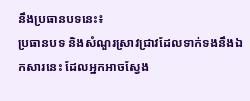នឹងប្រធានបទនេះ៖
ប្រធានបទ និងសំណួរស្រាវជ្រាវដែលទាក់ទងនឹងឯកសារនេះ ដែលអ្នកអាចស្វែង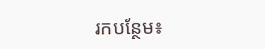រកបន្ថែម៖